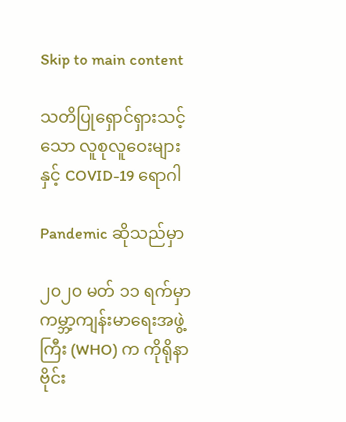Skip to main content

သတိပြုရှောင်ရှားသင့်သော လူစုလူဝေးများနှင့် COVID-19 ရောဂါ

Pandemic ဆိုသည်မှာ

၂၀၂၀ မတ် ၁၁ ရက်မှာ ကမ္ဘာ့ကျန်းမာရေးအဖွဲ့ကြီး (WHO) က ကိုရိုနာဗိုင်း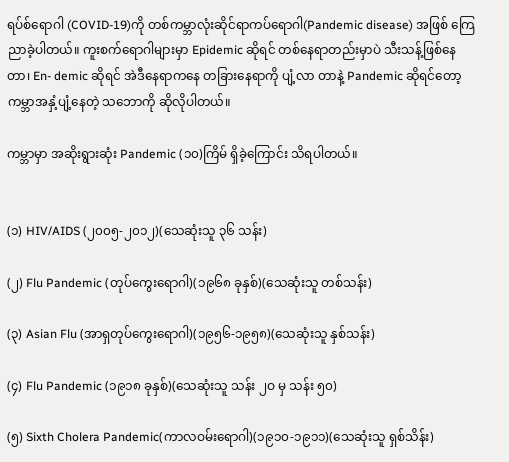ရပ်စ်ရောဂါ (COVID-19)ကို တစ်ကမ္ဘာလုံးဆိုင်ရာကပ်ရောဂါ(Pandemic disease) အဖြစ် ကြေညာခဲ့ပါတယ်။ ကူးစက်ရောဂါများမှာ Epidemic ဆိုရင် တစ်နေရာတည်းမှာပဲ သီးသန့်ဖြစ်နေ တာ၊ En- demic ဆိုရင် အဲဒီနေရာကနေ တခြားနေရာကို ပျံ့လာ တာနဲ့ Pandemic ဆိုရင်တော့ ကမ္ဘာအနှံ့ပျံ့နေတဲ့ သဘောကို ဆိုလိုပါတယ်။

ကမ္ဘာမှာ အဆိုးရွားဆုံး Pandemic (၁၀)ကြိမ် ရှိခဲ့ကြောင်း သိရပါတယ်။


(၁) HIV/AIDS (၂၀၀၅-၂၀၁၂)(သေဆုံးသူ ၃၆ သန်း)

(၂) Flu Pandemic (တုပ်ကွေးရောဂါ)(၁၉၆၈ ခုနှစ်)(သေဆုံးသူ တစ်သန်း)

(၃) Asian Flu (အာရှတုပ်ကွေးရောဂါ)(၁၉၅၆-၁၉၅၈)(သေဆုံးသူ နှစ်သန်း)

(၄) Flu Pandemic (၁၉၁၈ ခုနှစ်)(သေဆုံးသူ သန်း ၂ဝ မှ သန်း ၅၀)

(၅) Sixth Cholera Pandemic(ကာလဝမ်းရောဂါ)(၁၉၁၀-၁၉၁၁)(သေဆုံးသူ ရှစ်သိန်း)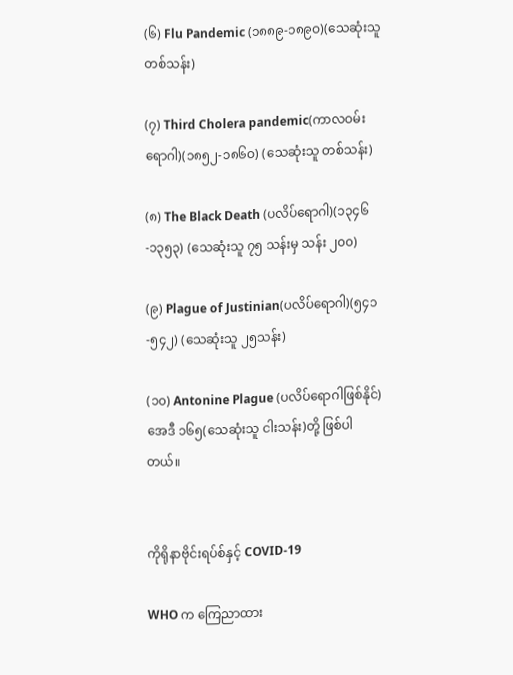(၆) Flu Pandemic (၁၈၈၉-၁၈၉ဝ)(သေဆုံးသူ တစ်သန်း)

(၇) Third Cholera pandemic(ကာလဝမ်းရောဂါ)(၁၈၅၂-၁၈၆ဝ) (သေဆုံးသူ တစ်သန်း)

(၈) The Black Death (ပလိပ်ရောဂါ)(၁၃၄၆-၁၃၅၃) (သေဆုံးသူ ၇၅ သန်းမှ သန်း ၂၀၀)

(၉) Plague of Justinian(ပလိပ်ရောဂါ)(၅၄၁-၅၄၂) (သေဆုံးသူ ၂၅သန်း)

(၁၀) Antonine Plague (ပလိပ်ရောဂါဖြစ်နိုင်)အေဒီ ၁၆၅(သေဆုံးသူ ငါးသန်း)တို့ ဖြစ်ပါတယ်။


ကိုရိုနာဗိုင်းရပ်စ်နှင့် COVID-19

WHO က ကြေညာထား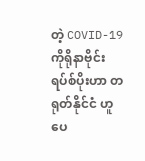တဲ့ COVID-19 ကိုရိုနာဗိုင်း ရပ်စ်ပိုးဟာ တရုတ်နိုင်ငံ ဟူပေ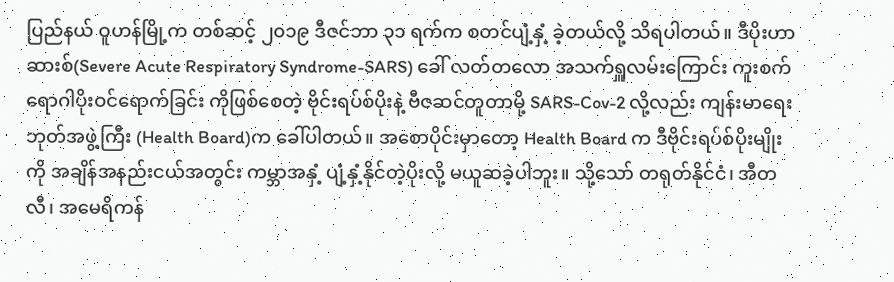ပြည်နယ် ဝူဟန်မြို့က တစ်ဆင့် ၂၀၁၉ ဒီဇင်ဘာ ၃၁ ရက်က စတင်ပျံ့နှံ့ ခဲ့တယ်လို့ သိရပါတယ်။ ဒီပိုးဟာ ဆားစ်(Severe Acute Respiratory Syndrome-SARS) ခေါ် လတ်တလော အသက်ရှူလမ်းကြောင်း ကူးစက်ရောဂါပိုးဝင်ရောက်ခြင်း ကိုဖြစ်စေတဲ့ ဗိုင်းရပ်စ်ပိုးနဲ့ ဗီဇဆင်တူတာမို့ SARS-Cov-2 လို့လည်း ကျန်းမာရေးဘုတ်အဖွဲ့ကြီး (Health Board)က ခေါ်ပါတယ်။ အစောပိုင်းမှာတော့ Health Board က ဒီဗိုင်းရပ်စ်ပိုးမျိုးကို အချိန်အနည်းငယ်အတွင်း ကမ္ဘာအနှံ့ ပျံ့နှံ့နိုင်တဲ့ပိုးလို့ မယူဆခဲ့ပါဘူး။ သို့သော် တရုတ်နိုင်ငံ၊ အီတလီ၊ အမေရိကန်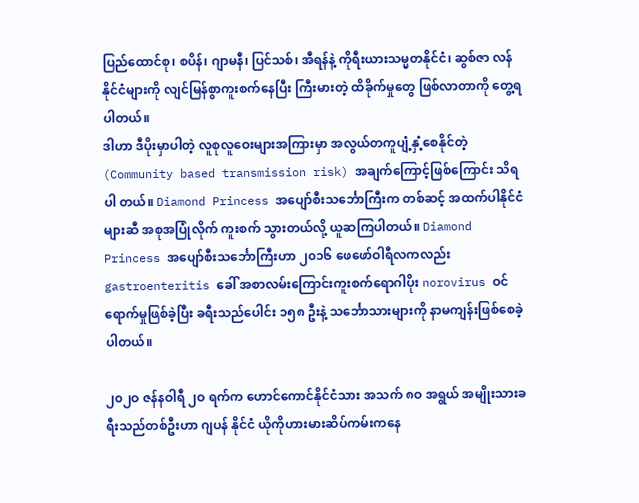ပြည်ထောင်စု၊ စပိန်၊ ဂျာမနီ၊ ပြင်သစ်၊ အီရန်နဲ့ ကိုရီးယားသမ္မတနိုင်ငံ၊ ဆွစ်ဇာ လန်နိုင်ငံများကို လျင်မြန်စွာကူးစက်နေပြီး ကြီးမားတဲ့ ထိခိုက်မှုတွေ ဖြစ်လာတာကို တွေ့ရပါတယ်။
ဒါဟာ ဒီပိုးမှာပါတဲ့ လူစုလူဝေးများအကြားမှာ အလွယ်တကူပျံ့နှံ့စေနိုင်တဲ့ (Community based transmission risk) အချက်ကြောင့်ဖြစ်ကြောင်း သိရပါ တယ်။ Diamond Princess အပျော်စီးသင်္ဘောကြီးက တစ်ဆင့် အထက်ပါနိုင်ငံများဆီ အစုအပြုံလိုက် ကူးစက် သွားတယ်လို့ ယူဆကြပါတယ်။ Diamond Princess အပျော်စီးသင်္ဘောကြီးဟာ ၂၀၁၆ ဖေဖော်ဝါရီလကလည်း gastroenteritis ခေါ် အစာလမ်းကြောင်းကူးစက်ရောဂါပိုး norovirus ဝင်ရောက်မှုဖြစ်ခဲ့ပြီး ခရီးသည်ပေါင်း ၁၅၈ ဦးနဲ့ သင်္ဘောသားများကို နာမကျန်းဖြစ်စေခဲ့ပါတယ်။

၂၀၂ဝ ဇန်နဝါရီ ၂ဝ ရက်က ဟောင်ကောင်နိုင်ငံသား အသက် ၈ဝ အရွယ် အမျိုးသားခရီးသည်တစ်ဦးဟာ ဂျပန် နိုင်ငံ ယိုကိုဟားမားဆိပ်ကမ်းကနေ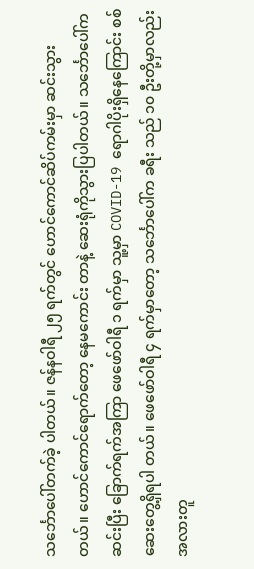သင်္ဘောပေါ်တက်ခဲ့ ပါတယ်။ ဇန်နဝါရီ ၂၅ ရက်တွင် ဟောင်ကောင်ဆိပ်ကမ်းမှာ ဆင်းသွားတယ်။ ဟောင်ကောင်ရောက်တော့ နေမကောင်း တာနဲ့ ဆေးရုံကိုသွားပြပါတယ်။ သင်္ဘောပေါ်ကဆင်းပြီး ခြောက်ရက်အကြာ ဖေဖော်ဝါရီ ၁ ရက်မှာ သူ့မှာ COVID-19 ရောဂါပိုးရှိနေကြောင်း စစ်ဆေးတွေ့ရှိရပါ တယ်။ ဖေဖော်ဝါရီ ၄ ရက်မှာတော့ သင်္ဘောပေါ်က ခရီး သည် ၁၀ ဦးတို့မှာလည်း အလားတူ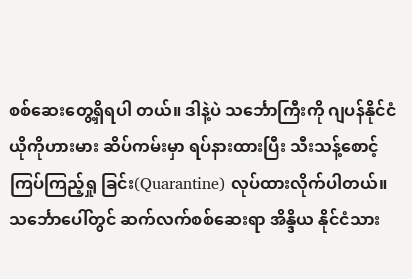စစ်ဆေးတွေ့ရှိရပါ တယ်။ ဒါနဲ့ပဲ သင်္ဘောကြီးကို ဂျပန်နိုင်ငံ ယိုကိုဟားမား ဆိပ်ကမ်းမှာ ရပ်နားထားပြီး သီးသန့်စောင့်ကြပ်ကြည့်ရှု ခြင်း(Quarantine) လုပ်ထားလိုက်ပါတယ်။
သင်္ဘောပေါ်တွင် ဆက်လက်စစ်ဆေးရာ အိန္ဒိယ နိုင်ငံသား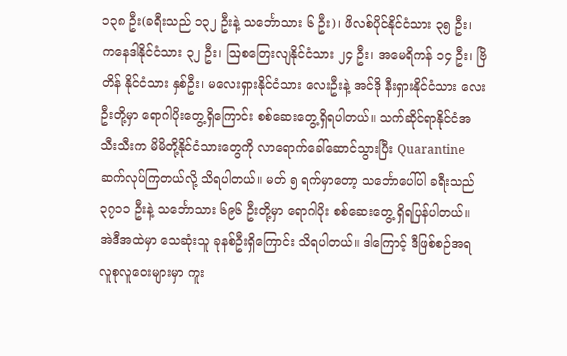၁၃၈ ဦး(ခရီးသည် ၁၃၂ ဦးနဲ့ သင်္ဘောသား ၆ ဦး)၊ ဖိလစ်ပိုင်နိုင်ငံသား ၃၅ ဦး၊ ကနေဒါနိုင်ငံသား ၃၂ ဦး၊ ဩစတြေးလျနိုင်ငံသား ၂၄ ဦး၊ အမေရိကန် ၁၄ ဦး၊ ဗြိတိန် နိုင်ငံသား နှစ်ဦး၊ မလေးရှားနိုင်ငံသား လေးဦးနဲ့ အင်ဒို နီးရှားနိုင်ငံသား လေးဦးတို့မှာ ရောဂါပိုးတွေ့ရှိကြောင်း စစ်ဆေးတွေ့ရှိရပါတယ်။ သက်ဆိုင်ရာနိုင်ငံအသီးသီးက မိမိတို့နိုင်ငံသားတွေကို လာရောက်ခေါ်ဆောင်သွားပြီး Quarantine ဆက်လုပ်ကြတယ်လို့ သိရပါတယ်။ မတ် ၅ ရက်မှာတော့ သင်္ဘောပေါ်ပါ ခရီးသည် ၃၇၁၁ ဦးနဲ့ သင်္ဘောသား ၆၉၆ ဦးတို့မှာ ရောဂါပိုး စစ်ဆေးတွေ့ ရှိရပြန်ပါတယ်။ အဲဒီအထဲမှာ သေဆုံးသူ ခုနစ်ဦးရှိကြောင်း သိရပါတယ်။ ဒါကြောင့် ဒီဖြစ်စဉ်အရ လူစုလူဝေးများမှာ ကူး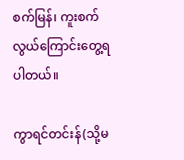စက်မြန်၊ ကူးစက်လွယ်ကြောင်းတွေ့ရပါတယ်။

ကွာရင်တင်းန်(သို့မ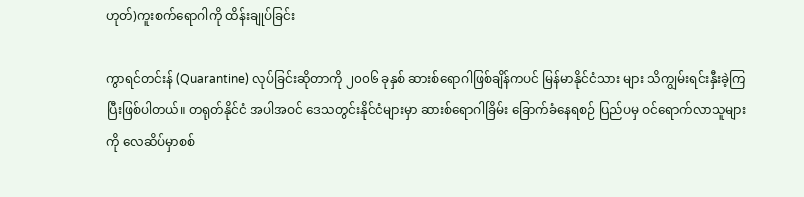ဟုတ်)ကူးစက်ရောဂါကို ထိန်းချုပ်ခြင်း

ကွာရင်တင်းန် (Quarantine) လုပ်ခြင်းဆိုတာကို ၂၀၀၆ ခုနှစ် ဆားစ်ရောဂါဖြစ်ချိန်ကပင် မြန်မာနိုင်ငံသား များ သိကျွမ်းရင်းနှီးခဲ့ကြပြီးဖြစ်ပါတယ်။ တရုတ်နိုင်ငံ အပါအဝင် ဒေသတွင်းနိုင်ငံများမှာ ဆားစ်ရောဂါခြိမ်း ခြောက်ခံနေရစဉ် ပြည်ပမှ ဝင်ရောက်လာသူများကို လေဆိပ်မှာစစ်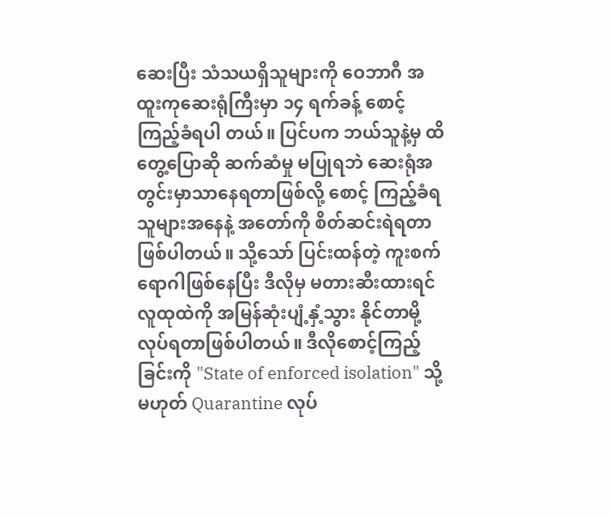ဆေးပြီး သံသယရှိသူများကို ဝေဘာဂီ အထူးကုဆေးရုံကြီးမှာ ၁၄ ရက်ခန့် စောင့်ကြည့်ခံရပါ တယ်။ ပြင်ပက ဘယ်သူနဲ့မှ ထိတွေ့ပြောဆို ဆက်ဆံမှု မပြုရဘဲ ဆေးရုံအတွင်းမှာသာနေရတာဖြစ်လို့ စောင့် ကြည့်ခံရသူများအနေနဲ့ အတော်ကို စိတ်ဆင်းရဲရတာ ဖြစ်ပါတယ်။ သို့သော် ပြင်းထန်တဲ့ ကူးစက်ရောဂါဖြစ်နေပြီး ဒီလိုမှ မတားဆီးထားရင် လူထုထဲကို အမြန်ဆုံးပျံ့နှံ့သွား နိုင်တာမို့ လုပ်ရတာဖြစ်ပါတယ်။ ဒီလိုစောင့်ကြည့်ခြင်းကို "State of enforced isolation" သို့မဟုတ် Quarantine လုပ်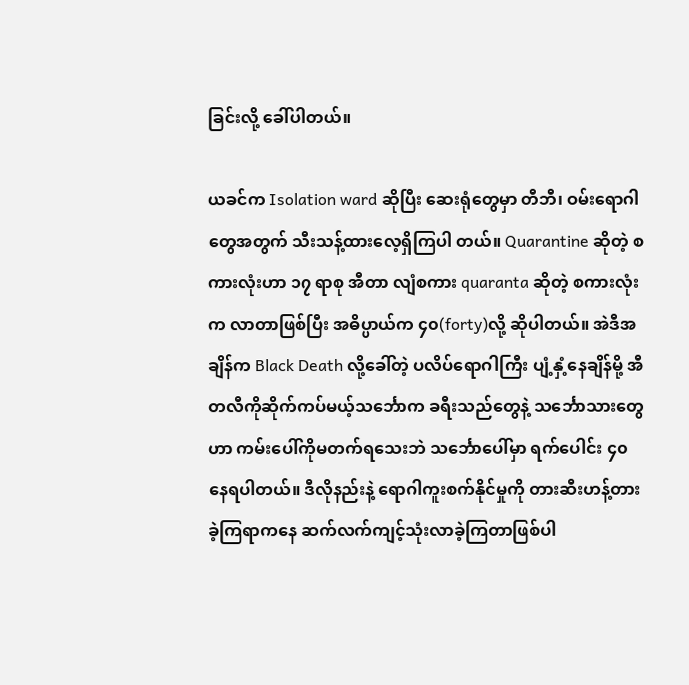ခြင်းလို့ ခေါ်ပါတယ်။

ယခင်က Isolation ward ဆိုပြီး ဆေးရုံတွေမှာ တီဘီ၊ ဝမ်းရောဂါတွေအတွက် သီးသန့်ထားလေ့ရှိကြပါ တယ်။ Quarantine ဆိုတဲ့ စကားလုံးဟာ ၁၇ ရာစု အီတာ လျံစကား quaranta ဆိုတဲ့ စကားလုံးက လာတာဖြစ်ပြီး အဓိပ္ပာယ်က ၄၀(forty)လို့ ဆိုပါတယ်။ အဲဒီအချိန်က Black Death လို့ခေါ်တဲ့ ပလိပ်ရောဂါကြီး ပျံ့နှံ့နေချိန်မို့ အီတလီကိုဆိုက်ကပ်မယ့်သင်္ဘောက ခရီးသည်တွေနဲ့ သင်္ဘောသားတွေဟာ ကမ်းပေါ်ကိုမတက်ရသေးဘဲ သင်္ဘောပေါ်မှာ ရက်ပေါင်း ၄၀ နေရပါတယ်။ ဒီလိုနည်းနဲ့ ရောဂါကူးစက်နိုင်မှုကို တားဆီးဟန့်တားခဲ့ကြရာကနေ ဆက်လက်ကျင့်သုံးလာခဲ့ကြတာဖြစ်ပါ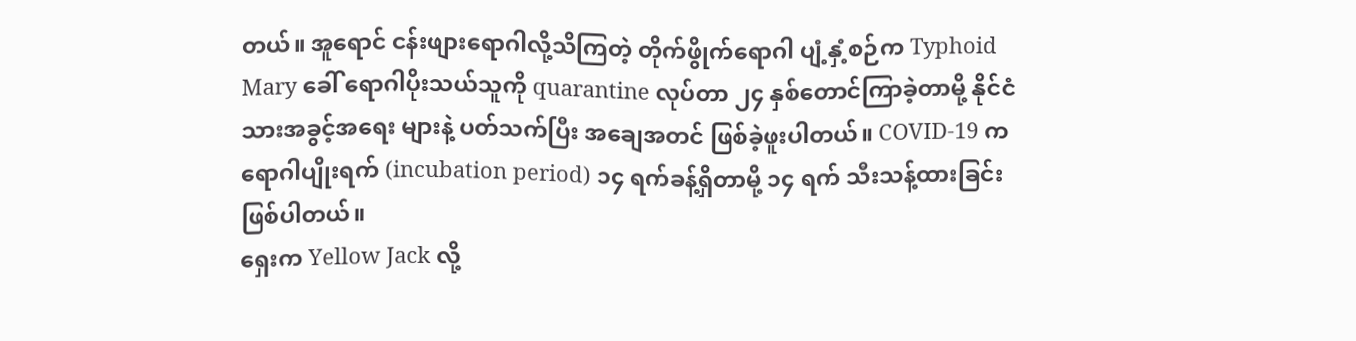တယ်။ အူရောင် ငန်းဖျားရောဂါလို့သိကြတဲ့ တိုက်ဖွိုက်ရောဂါ ပျံ့နှံ့စဉ်က Typhoid Mary ခေါ် ရောဂါပိုးသယ်သူကို quarantine လုပ်တာ ၂၄ နှစ်တောင်ကြာခဲ့တာမို့ နိုင်ငံသားအခွင့်အရေး များနဲ့ ပတ်သက်ပြီး အချေအတင် ဖြစ်ခဲ့ဖူးပါတယ်။ COVID-19 က ရောဂါပျိုးရက် (incubation period) ၁၄ ရက်ခန့်ရှိတာမို့ ၁၄ ရက် သီးသန့်ထားခြင်းဖြစ်ပါတယ်။
ရှေးက Yellow Jack လို့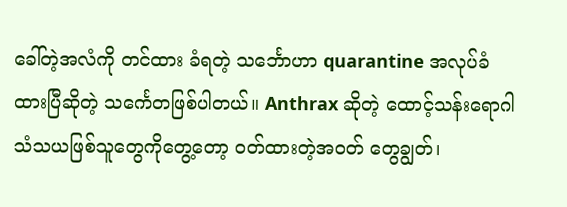ခေါ်တဲ့အလံကို တင်ထား ခံရတဲ့ သင်္ဘောဟာ quarantine အလုပ်ခံထားပြီဆိုတဲ့ သင်္ကေတဖြစ်ပါတယ်။ Anthrax ဆိုတဲ့ ထောင့်သန်းရောဂါ သံသယဖြစ်သူတွေကိုတွေ့တော့ ဝတ်ထားတဲ့အဝတ် တွေချွတ်၊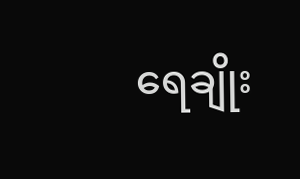ရေချိုး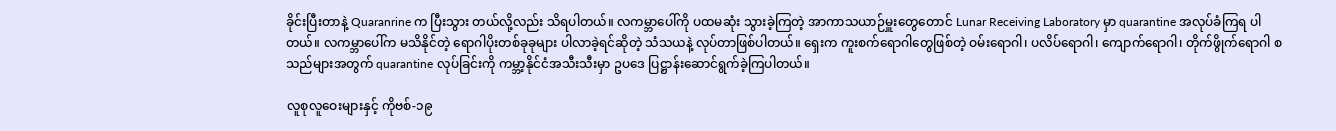ခိုင်းပြီးတာနဲ့ Quaranrine က ပြီးသွား တယ်လို့လည်း သိရပါတယ်။ လကမ္ဘာပေါ်ကို ပထမဆုံး သွားခဲ့ကြတဲ့ အာကာသယာဉ်မှူးတွေတောင် Lunar Receiving Laboratory မှာ quarantine အလုပ်ခံကြရ ပါတယ်။ လကမ္ဘာပေါ်က မသိနိုင်တဲ့ ရောဂါပိုးတစ်ခုခုများ ပါလာခဲ့ရင်ဆိုတဲ့ သံသယနဲ့ လုပ်တာဖြစ်ပါတယ်။ ရှေးက ကူးစက်ရောဂါတွေဖြစ်တဲ့ ဝမ်းရောဂါ၊ ပလိပ်ရောဂါ၊ ကျောက်ရောဂါ၊ တိုက်ဖွိုက်ရောဂါ စသည်များအတွက် quarantine လုပ်ခြင်းကို ကမ္ဘာ့နိုင်ငံအသီးသီးမှာ ဥပဒေ ပြဋ္ဌာန်းဆောင်ရွက်ခဲ့ကြပါတယ်။

လူစုလူဝေးများနှင့် ကိုဗစ်-၁၉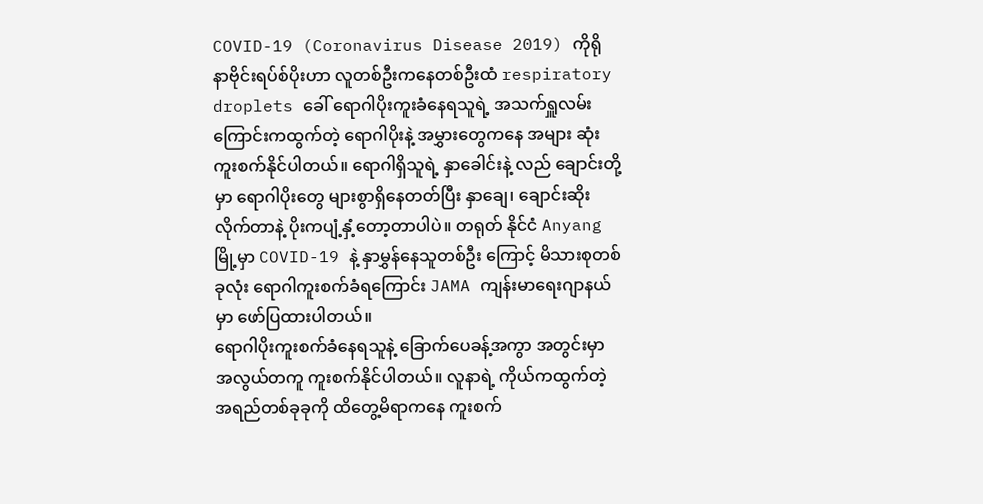COVID-19 (Coronavirus Disease 2019) ကိုရို နာဗိုင်းရပ်စ်ပိုးဟာ လူတစ်ဦးကနေတစ်ဦးထံ respiratory droplets ခေါ် ရောဂါပိုးကူးခံနေရသူရဲ့ အသက်ရှူလမ်း ကြောင်းကထွက်တဲ့ ရောဂါပိုးနဲ့ အမွှားတွေကနေ အများ ဆုံး ကူးစက်နိုင်ပါတယ်။ ရောဂါရှိသူရဲ့ နှာခေါင်းနဲ့ လည် ချောင်းတို့မှာ ရောဂါပိုးတွေ များစွာရှိနေတတ်ပြီး နှာချေ၊ ချောင်းဆိုးလိုက်တာနဲ့ ပိုးကပျံ့နှံ့တော့တာပါပဲ။ တရုတ် နိုင်ငံ Anyang မြို့မှာ COVID-19 နဲ့ နှာမွှန်နေသူတစ်ဦး ကြောင့် မိသားစုတစ်ခုလုံး ရောဂါကူးစက်ခံရကြောင်း JAMA ကျန်းမာရေးဂျာနယ်မှာ ဖော်ပြထားပါတယ်။
ရောဂါပိုးကူးစက်ခံနေရသူနဲ့ ခြောက်ပေခန့်အကွာ အတွင်းမှာ အလွယ်တကူ ကူးစက်နိုင်ပါတယ်။ လူနာရဲ့ ကိုယ်ကထွက်တဲ့ အရည်တစ်ခုခုကို ထိတွေ့မိရာကနေ ကူးစက်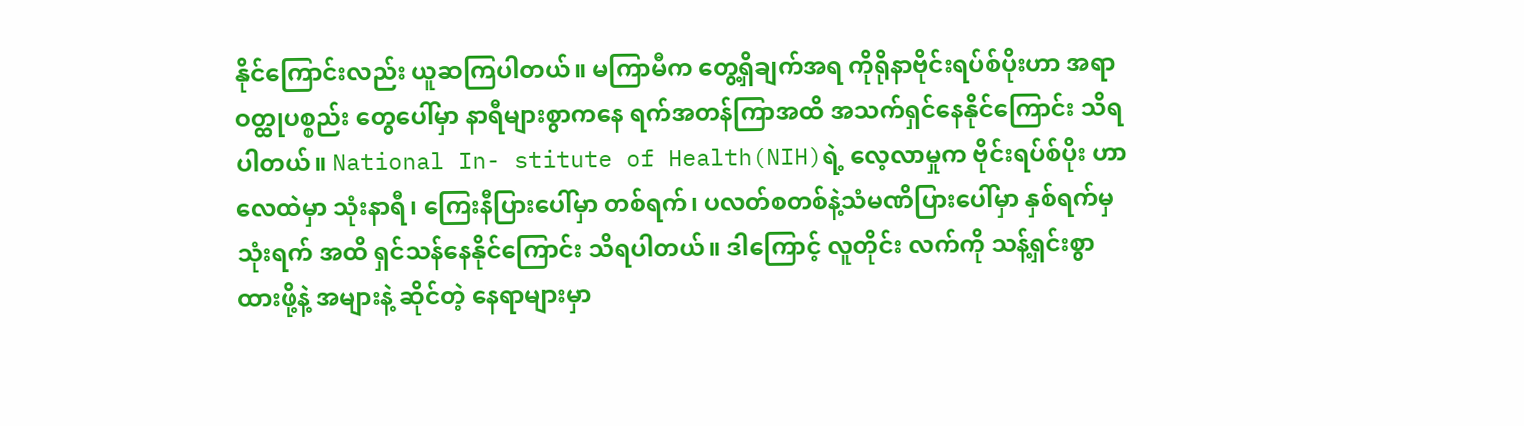နိုင်ကြောင်းလည်း ယူဆကြပါတယ်။ မကြာမီက တွေ့ရှိချက်အရ ကိုရိုနာဗိုင်းရပ်စ်ပိုးဟာ အရာဝတ္ထုပစ္စည်း တွေပေါ်မှာ နာရီများစွာကနေ ရက်အတန်ကြာအထိ အသက်ရှင်နေနိုင်ကြောင်း သိရပါတယ်။ National In- stitute of Health(NIH)ရဲ့ လေ့လာမှုက ဗိုင်းရပ်စ်ပိုး ဟာ လေထဲမှာ သုံးနာရီ၊ ကြေးနီပြားပေါ်မှာ တစ်ရက်၊ ပလတ်စတစ်နဲ့သံမဏိပြားပေါ်မှာ နှစ်ရက်မှ သုံးရက် အထိ ရှင်သန်နေနိုင်ကြောင်း သိရပါတယ်။ ဒါကြောင့် လူတိုင်း လက်ကို သန့်ရှင်းစွာထားဖို့နဲ့ အများနဲ့ ဆိုင်တဲ့ နေရာများမှာ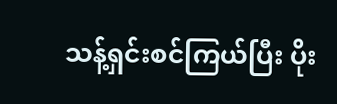သန့်ရှင်းစင်ကြယ်ပြီး ပိုး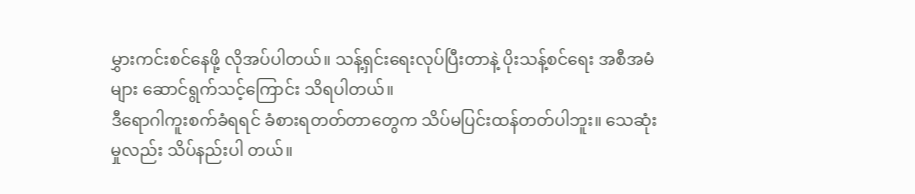မွှားကင်းစင်နေဖို့ လိုအပ်ပါတယ်။ သန့်ရှင်းရေးလုပ်ပြီးတာနဲ့ ပိုးသန့်စင်ရေး အစီအမံများ ဆောင်ရွက်သင့်ကြောင်း သိရပါတယ်။
ဒီရောဂါကူးစက်ခံရရင် ခံစားရတတ်တာတွေက သိပ်မပြင်းထန်တတ်ပါဘူး။ သေဆုံးမှုလည်း သိပ်နည်းပါ တယ်။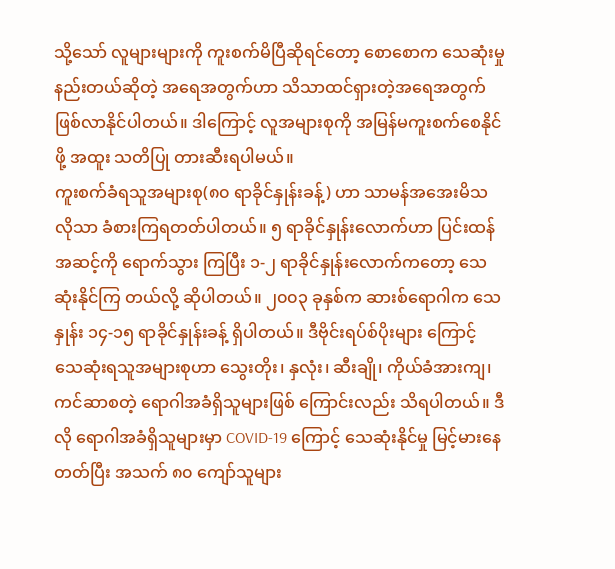သို့သော် လူများများကို ကူးစက်မိပြီဆိုရင်တော့ စောစောက သေဆုံးမှုနည်းတယ်ဆိုတဲ့ အရေအတွက်ဟာ သိသာထင်ရှားတဲ့အရေအတွက် ဖြစ်လာနိုင်ပါတယ်။ ဒါကြောင့် လူအများစုကို အမြန်မကူးစက်စေနိုင်ဖို့ အထူး သတိပြု တားဆီးရပါမယ်။
ကူးစက်ခံရသူအများစု(၈၀ ရာခိုင်နှုန်းခန့်) ဟာ သာမန်အအေးမိသလိုသာ ခံစားကြရတတ်ပါတယ်။ ၅ ရာခိုင်နှုန်းလောက်ဟာ ပြင်းထန်အဆင့်ကို ရောက်သွား ကြပြီး ၁-၂ ရာခိုင်နှုန်းလောက်ကတော့ သေဆုံးနိုင်ကြ တယ်လို့ ဆိုပါတယ်။ ၂၀၀၃ ခုနှစ်က ဆားစ်ရောဂါက သေနှုန်း ၁၄-၁၅ ရာခိုင်နှုန်းခန့် ရှိပါတယ်။ ဒီဗိုင်းရပ်စ်ပိုးများ ကြောင့် သေဆုံးရသူအများစုဟာ သွေးတိုး၊ နှလုံး၊ ဆီးချို၊ ကိုယ်ခံအားကျ၊ ကင်ဆာစတဲ့ ရောဂါအခံရှိသူများဖြစ် ကြောင်းလည်း သိရပါတယ်။ ဒီလို ရောဂါအခံရှိသူများမှာ COVID-19 ကြောင့် သေဆုံးနိုင်မှု မြင့်မားနေတတ်ပြီး အသက် ၈၀ ကျော်သူများ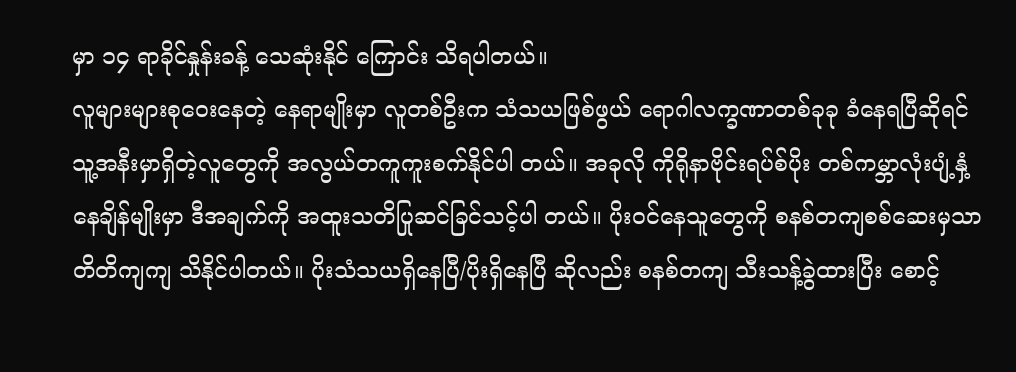မှာ ၁၄ ရာခိုင်နှုန်းခန့် သေဆုံးနိုင် ကြောင်း သိရပါတယ်။
လူများများစုဝေးနေတဲ့ နေရာမျိုးမှာ လူတစ်ဦးက သံသယဖြစ်ဖွယ် ရောဂါလက္ခဏာတစ်ခုခု ခံနေရပြီဆိုရင် သူ့အနီးမှာရှိတဲ့လူတွေကို အလွယ်တကူကူးစက်နိုင်ပါ တယ်။ အခုလို ကိုရိုနာဗိုင်းရပ်စ်ပိုး တစ်ကမ္ဘာလုံးပျံ့နှံ့ နေချိန်မျိုးမှာ ဒီအချက်ကို အထူးသတိပြုဆင်ခြင်သင့်ပါ တယ်။ ပိုးဝင်နေသူတွေကို စနစ်တကျစစ်ဆေးမှသာ တိတိကျကျ သိနိုင်ပါတယ်။ ပိုးသံသယရှိနေပြီ/ပိုးရှိနေပြီ ဆိုလည်း စနစ်တကျ သီးသန့်ခွဲထားပြီး စောင့်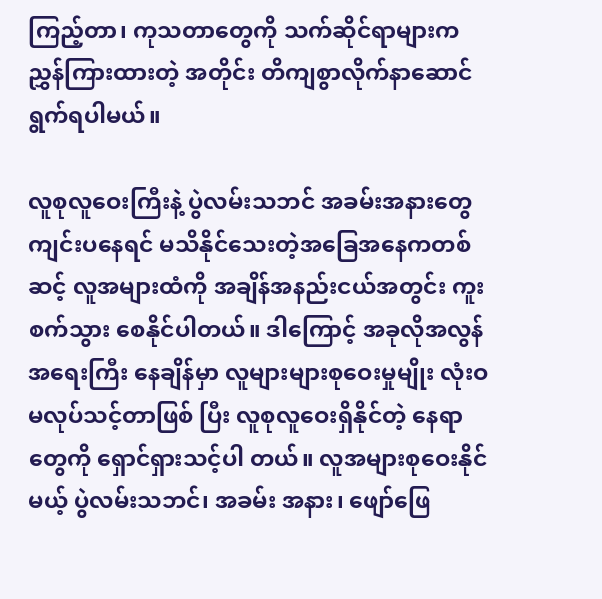ကြည့်တာ၊ ကုသတာတွေကို သက်ဆိုင်ရာများက ညွှန်ကြားထားတဲ့ အတိုင်း တိကျစွာလိုက်နာဆောင်ရွက်ရပါမယ်။

လူစုလူဝေးကြီးနဲ့ ပွဲလမ်းသဘင် အခမ်းအနားတွေ ကျင်းပနေရင် မသိနိုင်သေးတဲ့အခြေအနေကတစ်ဆင့် လူအများထံကို အချိန်အနည်းငယ်အတွင်း ကူးစက်သွား စေနိုင်ပါတယ်။ ဒါကြောင့် အခုလိုအလွန်အရေးကြီး နေချိန်မှာ လူများများစုဝေးမှုမျိုး လုံးဝမလုပ်သင့်တာဖြစ် ပြီး လူစုလူဝေးရှိနိုင်တဲ့ နေရာတွေကို ရှောင်ရှားသင့်ပါ တယ်။ လူအများစုဝေးနိုင်မယ့် ပွဲလမ်းသဘင်၊ အခမ်း အနား၊ ဖျော်ဖြေ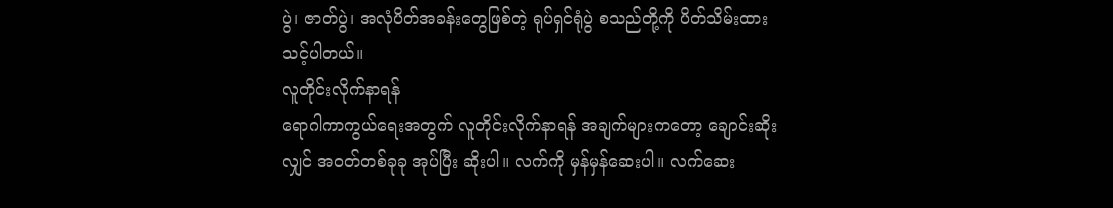ပွဲ၊ ဇာတ်ပွဲ၊ အလုံပိတ်အခန်းတွေဖြစ်တဲ့ ရုပ်ရှင်ရုံပွဲ စသည်တို့ကို ပိတ်သိမ်းထားသင့်ပါတယ်။
လူတိုင်းလိုက်နာရန်
ရောဂါကာကွယ်ရေးအတွက် လူတိုင်းလိုက်နာရန် အချက်များကတော့ ချောင်းဆိုးလျှင် အဝတ်တစ်ခုခု အုပ်ပြီး ဆိုးပါ။ လက်ကို မှန်မှန်ဆေးပါ။ လက်ဆေး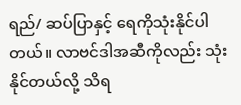ရည်/ ဆပ်ပြာနှင့် ရေကိုသုံးနိုင်ပါတယ်။ လာဗင်ဒါအဆီကိုလည်း သုံးနိုင်တယ်လို့ သိရ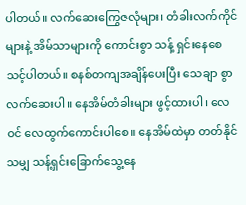ပါတယ်။ လက်ဆေးကြွေဇလုံများ၊ တံခါးလက်ကိုင်များနဲ့ အိမ်သာများကို ကောင်းစွာ သန့် ရှင်းနေစေသင့်ပါတယ်။ စနစ်တကျအချိန်ပေးပြီး သေချာ စွာ လက်ဆေးပါ။ နေအိမ်တံခါးများ ဖွင့်ထားပါ၊ လေဝင် လေထွက်ကောင်းပါစေ။ နေအိမ်ထဲမှာ တတ်နိုင်သမျှ သန့်ရှင်းခြောက်သွေ့နေ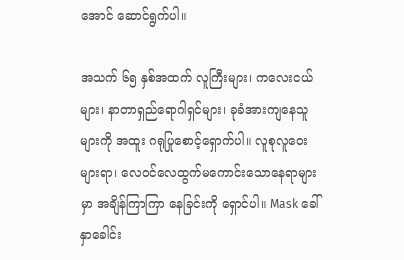အောင် ဆောင်ရွက်ပါ။

အသက် ၆၅ နှစ်အထက် လူကြီးများ၊ ကလေးငယ်များ၊ နာတာရှည်ရောဂါရှင်များ၊ ခုခံအားကျနေသူများကို အထူး ဂရုပြုစောင့်ရှောက်ပါ။ လူစုလူဝေးများရာ၊ လေဝင်လေထွက်မကောင်းသောနေရာများမှာ အချိန်ကြာကြာ နေခြင်းကို ရှောင်ပါ။ Mask ခေါ် နှာခေါင်း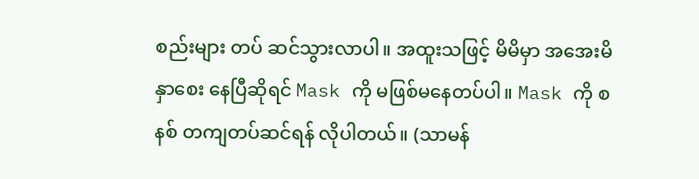စည်းများ တပ် ဆင်သွားလာပါ။ အထူးသဖြင့် မိမိမှာ အအေးမိနှာစေး နေပြီဆိုရင် Mask ကို မဖြစ်မနေတပ်ပါ။ Mask ကို စနစ် တကျတပ်ဆင်ရန် လိုပါတယ်။ (သာမန်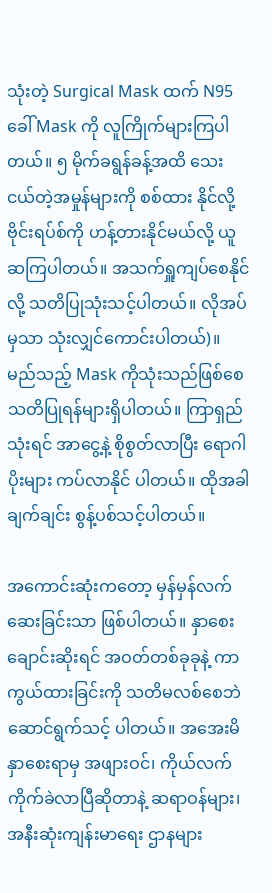သုံးတဲ့ Surgical Mask ထက် N95 ခေါ် Mask ကို လူကြိုက်များကြပါတယ်။ ၅ မိုက်ခရွန်ခန့်အထိ သေးငယ်တဲ့အမှုန်များကို စစ်ထား နိုင်လို့ ဗိုင်းရပ်စ်ကို ဟန့်တားနိုင်မယ်လို့ ယူဆကြပါတယ်။ အသက်ရှူကျပ်စေနိုင်လို့ သတိပြုသုံးသင့်ပါတယ်။ လိုအပ်မှသာ သုံးလျှင်ကောင်းပါတယ်)။ မည်သည့် Mask ကိုသုံးသည်ဖြစ်စေ သတိပြုရန်များရှိပါတယ်။ ကြာရှည် သုံးရင် အာငွေ့နဲ့ စိုစွတ်လာပြီး ရောဂါပိုးများ ကပ်လာနိုင် ပါတယ်။ ထိုအခါ ချက်ချင်း စွန့်ပစ်သင့်ပါတယ်။

အကောင်းဆုံးကတော့ မှန်မှန်လက်ဆေးခြင်းသာ ဖြစ်ပါတယ်။ နှာစေးချောင်းဆိုးရင် အဝတ်တစ်ခုခုနဲ့ ကာကွယ်ထားခြင်းကို သတိမလစ်စေဘဲ ဆောင်ရွက်သင့် ပါတယ်။ အအေးမိနှာစေးရာမှ အဖျားဝင်၊ ကိုယ်လက် ကိုက်ခဲလာပြီဆိုတာနဲ့ ဆရာဝန်များ၊ အနီးဆုံးကျန်းမာရေး ဌာနများ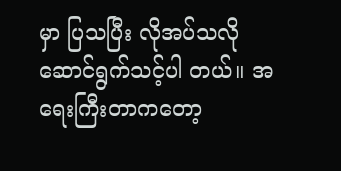မှာ ပြသပြီး လိုအပ်သလိုဆောင်ရွက်သင့်ပါ တယ်။ အရေးကြီးတာကတော့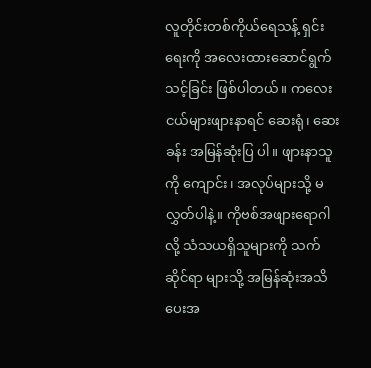လူတိုင်းတစ်ကိုယ်ရေသန့် ရှင်းရေးကို အလေးထားဆောင်ရွက်သင့်ခြင်း ဖြစ်ပါတယ်။ ကလေးငယ်များဖျားနာရင် ဆေးရုံ၊ ဆေးခန်း အမြန်ဆုံးပြ ပါ။ ဖျားနာသူကို ကျောင်း၊ အလုပ်များသို့ မလွှတ်ပါနဲ့။ ကိုဗစ်အဖျားရောဂါလို့ သံသယရှိသူများကို သက်ဆိုင်ရာ များသို့ အမြန်ဆုံးအသိပေးအ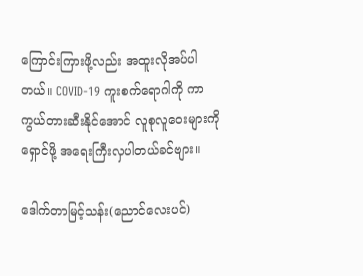ကြောင်းကြားဖို့လည်း အထူးလိုအပ်ပါတယ်။ COVID-19 ကူးစက်ရောဂါကို ကာကွယ်တားဆီးနိုင်အောင် လူစုလူဝေးများကိုရှောင်ဖို့ အရေးကြီးလှပါတယ်ခင်ဗျား။

ဒေါက်တာမြင့်သန်း(ညောင်လေးပင်)